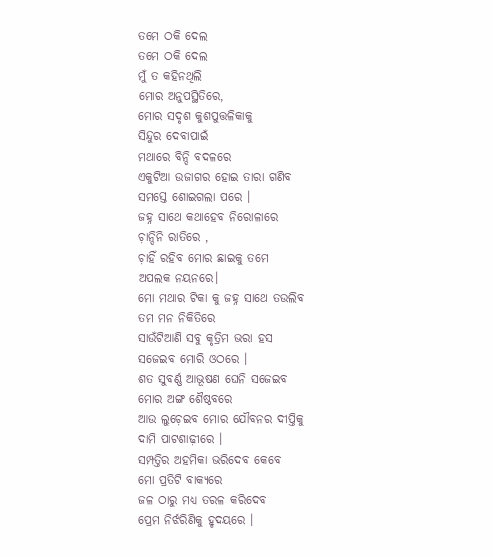ତମେ ଠକି ଦେଲ
ତମେ ଠକି ଦେଲ
ମୁଁ ତ କହିନଥିଲି
ମୋର ଅନୁପସ୍ଥିତିରେ,
ମୋର ସଦୃଶ କୁଶପୁତ୍ତଳିକାକୁ
ସିନ୍ଦୁର ଦେବାପାଇଁ
ମଥାରେ ବିନ୍ଦି ବଦଳରେ
ଏକୁଟିଆ ଉଜାଗର ହୋଇ ତାରା ଗଣିବ
ସମସ୍ତେ ଶୋଇଗଲା ପରେ ।
ଜହ୍ନ ସାଥେ କଥାହେବ ନିରୋଳାରେ
ଚ଼ାନ୍ଦିନି ରାତିରେ ,
ଚ଼ାହିଁ ରହିବ ମୋର ଛାଇକୁ ତମେ
ଅପଲକ ନୟନରେ।
ମୋ ମଥାର ଟିକା କୁ ଜହ୍ନ ସାଥେ ତଉଲିବ
ତମ ମନ ନିକିତିରେ
ସାଉଁଟିଆଣି ସବୁ କୃତ୍ରିମ ଭରା ହସ
ସଜେଇବ ମୋରି ଓଠରେ ।
ଶତ ସୁବର୍ଣ୍ଣ ଆଭୂଷଣ ଘେନି ସଜେଇବ
ମୋର ଅଙ୍ଗ ଶୈଷ୍ଠବରେ
ଆଉ ଲୁଚ଼େଇବ ମୋର ଯୌବନର ଦୀପ୍ତିକୁ
ଦାମି ପାଟଶାଢ଼ୀରେ ।
ସମ୍ପତ୍ତିର ଅହମିକା ଭରିଦେବ କେବେ
ମୋ ପ୍ରତିଟି ବାକ୍ୟରେ
ଜଳ ଠାରୁ ମଧ୍ୟ ତରଳ କରିଦେବ
ପ୍ରେମ ନିର୍ଝରିଣିକୁ ହୃଦୟରେ ।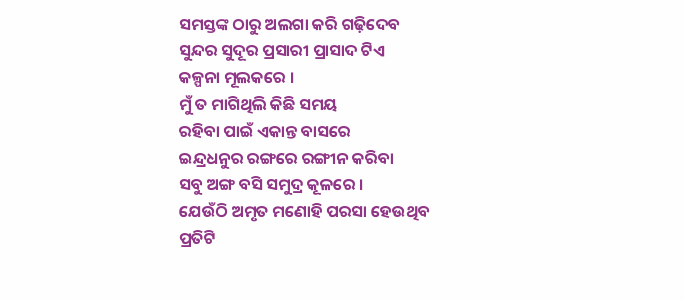ସମସ୍ତଙ୍କ ଠାରୁ ଅଲଗା କରି ଗଢ଼ିଦେବ
ସୁନ୍ଦର ସୁଦୂର ପ୍ରସାରୀ ପ୍ରାସାଦ ଟିଏ
କଳ୍ପନା ମୂଲକରେ ।
ମୁଁ ତ ମାଗିଥିଲି କିଛି ସମୟ
ରହିବା ପାଇଁ ଏକାନ୍ତ ବାସରେ
ଇନ୍ଦ୍ରଧନୁର ରଙ୍ଗରେ ରଙ୍ଗୀନ କରିବା
ସବୁ ଅଙ୍ଗ ବସି ସମୁଦ୍ର କୂଳରେ ।
ଯେଉଁଠି ଅମୃତ ମଣୋହି ପରସା ହେଉଥିବ
ପ୍ରତିଟି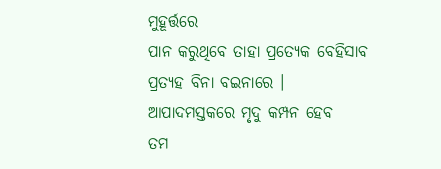ମୁହୂର୍ତ୍ତରେ
ପାନ କରୁଥିବେ ତାହା ପ୍ରତ୍ୟେକ ବେହିସାବ
ପ୍ରତ୍ୟହ ବିନା ବଇନାରେ ।
ଆପାଦମସ୍ତକରେ ମୃଦୁ କମ୍ପନ ହେବ
ତମ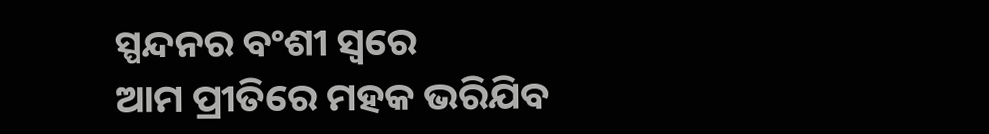ସ୍ପନ୍ଦନର ବଂଶୀ ସ୍ବରେ
ଆମ ପ୍ରୀତିରେ ମହକ ଭରିଯିବ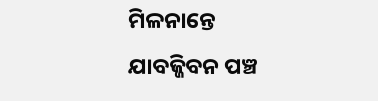ମିଳନାନ୍ତେ
ଯାବଜ୍ଜିବନ ପଞ୍ଚ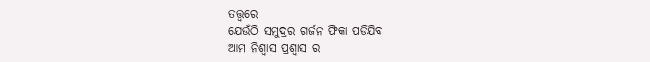ତତ୍ତ୍ଵରେ
ଯେଉଁଠି ସମୁଦ୍ରର ଗର୍ଜନ ଫିକା ପଡିଯିବ
ଆମ ନିଶ୍ୱାସ ପ୍ରଶ୍ୱାସ ର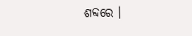ଶବ୍ଦରେ ।